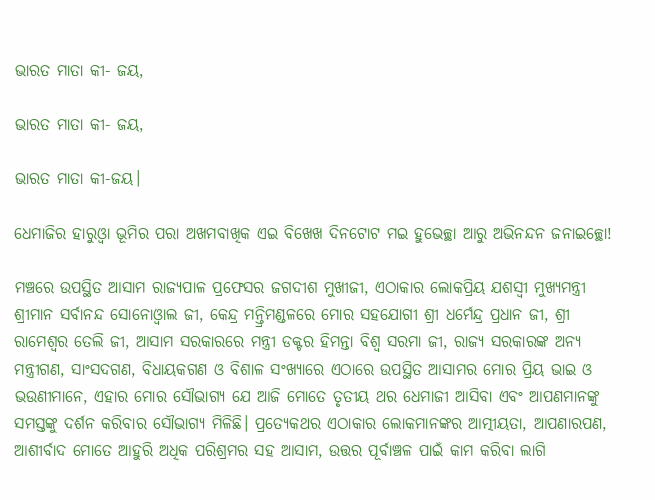ଭାରତ ମାତା କୀ- ଜୟ,

ଭାରତ ମାତା କୀ- ଜୟ,

ଭାରତ ମାତା କୀ-ଜୟ।

ଧେମାଜିର ହାରୁଓ୍ବା ଭୂମିର ପରା ଅଖମବାଖିକ ଏଇ ବିଖେଖ ଦିନଟୋଟ ମଇ ହୁଭେଚ୍ଛା ଆରୁ ଅଭିନନ୍ଦନ ଜନାଇଚ୍ଛୋ!

ମଞ୍ଚରେ ଉପସ୍ଥିତ ଆସାମ ରାଜ୍ୟପାଳ ପ୍ରଫେସର ଜଗଦୀଶ ମୁଖୀଜୀ, ଏଠାକାର ଲୋକପ୍ରିୟ ଯଶସ୍ବୀ ମୁଖ୍ୟମନ୍ତ୍ରୀ ଶ୍ରୀମାନ ସର୍ବାନନ୍ଦ ସୋନୋଓ୍ବାଲ ଜୀ, କେନ୍ଦ୍ର ମନ୍ତ୍ରିମଣ୍ଡଳରେ ମୋର ସହଯୋଗୀ ଶ୍ରୀ ଧର୍ମେନ୍ଦ୍ର ପ୍ରଧାନ ଜୀ, ଶ୍ରୀ ରାମେଶ୍ବର ତେଲି ଜୀ, ଆସାମ ସରକାରରେ ମନ୍ତ୍ରୀ ଡକ୍ଟର ହିମନ୍ତା ବିଶ୍ବ ସରମା ଜୀ, ରାଜ୍ୟ ସରକାରଙ୍କ ଅନ୍ୟ ମନ୍ତ୍ରୀଗଣ, ସାଂସଦଗଣ, ବିଧାୟକଗଣ ଓ ବିଶାଳ ସଂଖ୍ୟାରେ ଏଠାରେ ଉପସ୍ଥିତ ଆସାମର ମୋର ପ୍ରିୟ ଭାଇ ଓ ଭଉଣୀମାନେ, ଏହାର ମୋର ସୌଭାଗ୍ୟ ଯେ ଆଜି ମୋତେ ତୃତୀୟ ଥର ଧେମାଜୀ ଆସିବା ଏବଂ ଆପଣମାନଙ୍କୁ ସମସ୍ତଙ୍କୁ ଦର୍ଶନ କରିବାର ସୌଭାଗ୍ୟ ମିଳିଛି। ପ୍ରତ୍ୟେକଥର ଏଠାକାର ଲୋକମାନଙ୍କର ଆତ୍ମୀୟତା, ଆପଣାରପଣ, ଆଶୀର୍ବାଦ ମୋତେ ଆହୁରି ଅଧିକ ପରିଶ୍ରମର ସହ ଆସାମ, ଉତ୍ତର ପୂର୍ବାଞ୍ଚଳ ପାଇଁ କାମ କରିବା ଲାଗି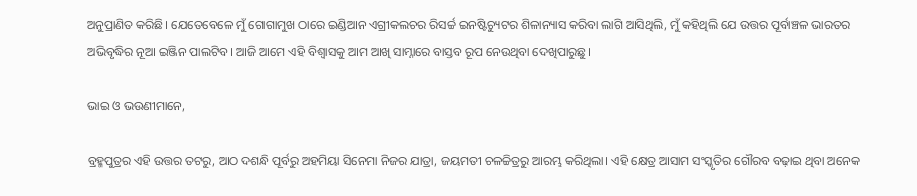ଅନୁପ୍ରାଣିତ କରିଛି। ଯେତେବେଳେ ମୁଁ ଗୋଗାମୁଖ ଠାରେ ଇଣ୍ଡିଆନ ଏଗ୍ରୀକଲଚର ରିସର୍ଚ୍ଚ ଇନଷ୍ଟିଚ୍ୟୁଟର ଶିଳାନ୍ୟାସ କରିବା ଲାଗି ଆସିଥିଲି, ମୁଁ କହିଥିଲି ଯେ ଉତ୍ତର ପୂର୍ବାଞ୍ଚଳ ଭାରତର ଅଭିବୃଦ୍ଧିର ନୂଆ ଇଞ୍ଜିନ ପାଲଟିବ। ଆଜି ଆମେ ଏହି ବିଶ୍ବାସକୁ ଆମ ଆଖି ସାମ୍ନାରେ ବାସ୍ତବ ରୂପ ନେଉଥିବା ଦେଖିପାରୁଛୁ।

ଭାଇ ଓ ଭଉଣୀମାନେ,

ବ୍ରହ୍ମପୁତ୍ରର ଏହି ଉତ୍ତର ତଟରୁ, ଆଠ ଦଶନ୍ଧି ପୂର୍ବରୁ ଅହମିୟା ସିନେମା ନିଜର ଯାତ୍ରା, ଜୟମତୀ ଚଳଚ୍ଚିତ୍ରରୁ ଆରମ୍ଭ କରିଥିଲା। ଏହି କ୍ଷେତ୍ର ଆସାମ ସଂସ୍କୃତିର ଗୌରବ ବଢ଼ାଇ ଥିବା ଅନେକ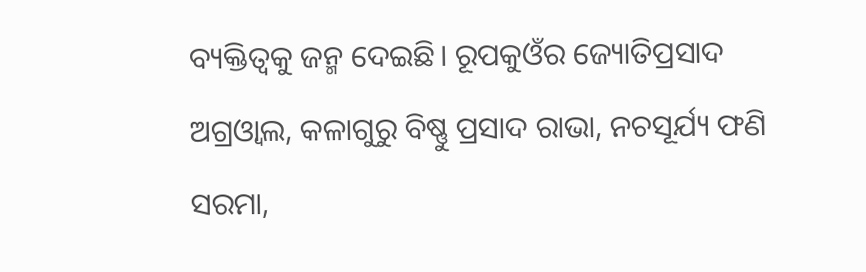ବ୍ୟକ୍ତିତ୍ବକୁ ଜନ୍ମ ଦେଇଛି। ରୂପକୁଓଁର ଜ୍ୟୋତିପ୍ରସାଦ ଅଗ୍ରଓ୍ବାଲ, କଳାଗୁରୁ ବିଷ୍ଣୁ ପ୍ରସାଦ ରାଭା, ନଚସୂର୍ଯ୍ୟ ଫଣି ସରମା,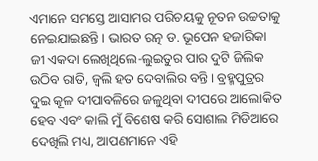ଏମାନେ ସମସ୍ତେ ଆସାମର ପରିଚୟକୁ ନୂତନ ଉଚ୍ଚତାକୁ ନେଇଯାଇଛନ୍ତି। ଭାରତ ରତ୍ନ ଡ. ଭୂପେନ ହଜାରିକା ଜୀ ଏକଦା ଲେଖିଥିଲେ-ଲୁଇତୁର ପାର ଦୁଟି ଜିଲିକ ଉଠିବ ରାତି, ଜ୍ବଲି ହତ ଦେବାଲିର ବନ୍ତି। ବ୍ରହ୍ମପୁତ୍ରର ଦୁଇ କୂଳ ଦୀପାବଳିରେ ଜଳୁଥିବା ଦୀପରେ ଆଲୋକିତ ହେବ ଏବଂ କାଲି ମୁଁ ବିଶେଷ କରି ସୋଶାଲ ମିଡିଆରେ ଦେଖିଲି ମଧ୍ୟ, ଆପଣମାନେ ଏହି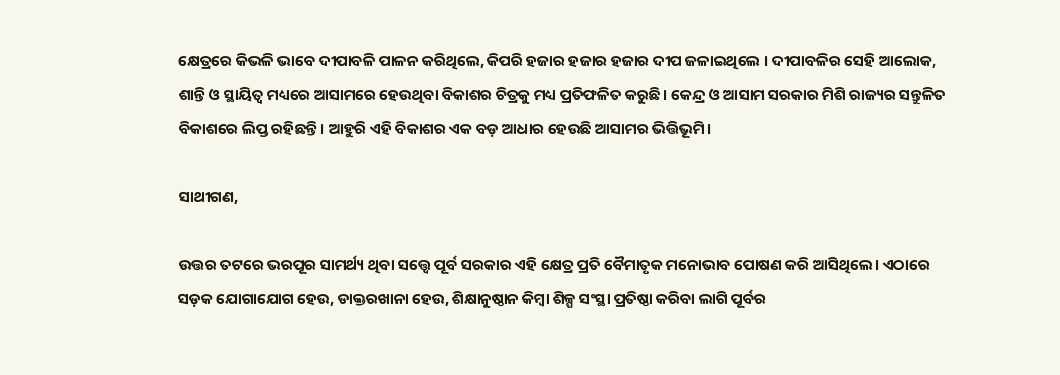କ୍ଷେତ୍ରରେ କିଭଳି ଭାବେ ଦୀପାବଳି ପାଳନ କରିଥିଲେ, କିପରି ହଜାର ହଜାର ହଜାର ଦୀପ ଜଳାଇଥିଲେ । ଦୀପାବଳିର ସେହି ଆଲୋକ, ଶାନ୍ତି ଓ ସ୍ଥାୟିତ୍ବ ମଧ୍ୟରେ ଆସାମରେ ହେଉଥିବା ବିକାଶର ଚିତ୍ରକୁ ମଧ୍ୟ ପ୍ରତିଫଳିତ କରୁଛି। କେନ୍ଦ୍ର ଓ ଆସାମ ସରକାର ମିଶି ରାଜ୍ୟର ସନ୍ତୁଳିତ ବିକାଶରେ ଲିପ୍ତ ରହିଛନ୍ତି। ଆହୁରି ଏହି ବିକାଶର ଏକ ବଡ଼ ଆଧାର ହେଉଛି ଆସାମର ଭିତ୍ତିଭୂମି।

ସାଥୀଗଣ,

ଉତ୍ତର ତଟରେ ଭରପୂର ସାମର୍ଥ୍ୟ ଥିବା ସତ୍ତ୍ବେ ପୂର୍ବ ସରକାର ଏହି କ୍ଷେତ୍ର ପ୍ରତି ବୈମାତୃକ ମନୋଭାବ ପୋଷଣ କରି ଆସିଥିଲେ। ଏଠାରେ ସଡ଼କ ଯୋଗାଯୋଗ ହେଉ, ଡାକ୍ତରଖାନା ହେଉ, ଶିକ୍ଷାନୁଷ୍ଠାନ କିମ୍ବା ଶିଳ୍ପ ସଂସ୍ଥା ପ୍ରତିଷ୍ଠା କରିବା ଲାଗି ପୂର୍ବର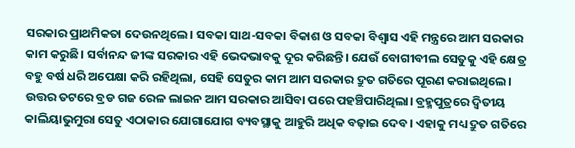ସରକାର ପ୍ରାଥମିକତା ଦେଉନଥିଲେ। ସବକା ସାଥ-ସବକା ବିକାଶ ଓ ସବକା ବିଶ୍ବାସ ଏହି ମନ୍ତ୍ରରେ ଆମ ସରକାର କାମ କରୁଛି। ସର୍ବାନନ୍ଦ ଜୀଙ୍କ ସରକାର ଏହି ଭେଦଭାବକୁ ଦୂର କରିଛନ୍ତି। ଯେଉଁ ବୋଗୀବୀଲ ସେତୁକୁ ଏହି କ୍ଷେତ୍ର ବହୁ ବର୍ଷ ଧରି ଅପେକ୍ଷା କରି ରହିଥିଲା, ସେହି ସେତୁର କାମ ଆମ ସରକାର ଦ୍ରୁତ ଗତିରେ ପୂରଣ କରାଇଥିଲେ। ଉତ୍ତର ତଟରେ ବ୍ରଡ ଗଜ ରେଳ ଲାଇନ ଆମ ସରକାର ଆସିବା ପରେ ପହଞ୍ଚିପାରିଥିଲା। ବ୍ରହ୍ମପୁତ୍ରରେ ଦ୍ବିତୀୟ କାଲିୟାଭୁମୁରା ସେତୁ ଏଠାକାର ଯୋଗାଯୋଗ ବ୍ୟବସ୍ଥାକୁ ଆହୁରି ଅଧିକ ବଢ଼ାଇ ଦେବ। ଏହାକୁ ମଧ୍ୟ ଦ୍ରୁତ ଗତିରେ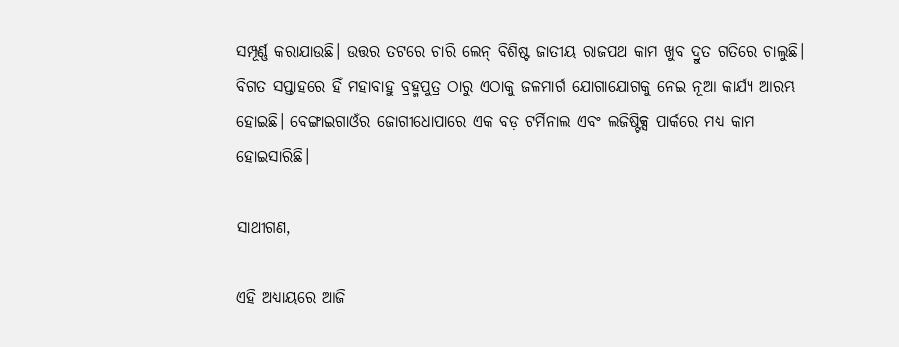ସମ୍ପୂର୍ଣ୍ଣ କରାଯାଉଛି। ଉତ୍ତର ତଟରେ ଚାରି ଲେନ୍ ବିଶିଷ୍ଟ ଜାତୀୟ ରାଜପଥ କାମ ଖୁବ ଦ୍ରୁତ ଗତିରେ ଚାଲୁଛି। ବିଗତ ସପ୍ତାହରେ ହିଁ ମହାବାହୁ ବ୍ରହ୍ମପୁତ୍ର ଠାରୁ ଏଠାକୁ ଜଳମାର୍ଗ ଯୋଗାଯୋଗକୁ ନେଇ ନୂଆ କାର୍ଯ୍ୟ ଆରମ୍ଭ ହୋଇଛି। ବେଙ୍ଗାଇଗାଓଁର ଜୋଗୀଧୋପାରେ ଏକ ବଡ଼ ଟର୍ମିନାଲ ଏବଂ ଲଜିଷ୍ଟିକ୍ସ ପାର୍କରେ ମଧ୍ୟ କାମ ହୋଇସାରିଛି।

ସାଥୀଗଣ,

ଏହି ଅଧ୍ୟାୟରେ ଆଜି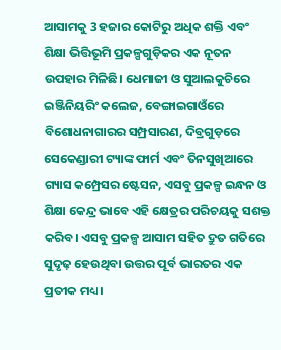ଆସାମକୁ 3 ହଜାର କୋଟିରୁ ଅଧିକ ଶକ୍ତି ଏବଂ ଶିକ୍ଷା ଭିତ୍ତିଭୂମି ପ୍ରକଳ୍ପଗୁଡ଼ିକର ଏକ ନୂତନ ଉପହାର ମିଳିଛି। ଧେମାଜୀ ଓ ସୁଆଲକୁଚିରେ ଇଞ୍ଜିନିୟରିଂ କଲେଜ, ବେଙ୍ଗାଇଗାଓଁରେ ବିଶୋଧନାଗାରର ସମ୍ପ୍ରସାରଣ, ଦିବ୍ରଗୁଡ଼ରେ ସେକେଣ୍ଡାରୀ ଟ୍ୟାଙ୍କ ଫାର୍ମ ଏବଂ ତିନସୁଖିଆରେ ଗ୍ୟାସ କମ୍ପ୍ରେସର ଷ୍ଟେସନ, ଏସବୁ ପ୍ରକଳ୍ପ ଇନ୍ଧନ ଓ ଶିକ୍ଷା କେନ୍ଦ୍ର ଭାବେ ଏହି କ୍ଷେତ୍ରର ପରିଚୟକୁ ସଶକ୍ତ କରିବ। ଏସବୁ ପ୍ରକଳ୍ପ ଆସାମ ସହିତ ଦ୍ରୁତ ଗତିରେ ସୁଦୃଢ଼ ହେଉଥିବା ଉତ୍ତର ପୂର୍ବ ଭାରତର ଏକ ପ୍ରତୀକ ମଧ୍ୟ।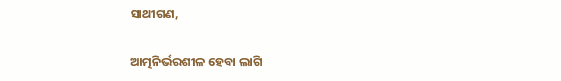ସାଥୀଗଣ,

ଆତ୍ମନିର୍ଭରଶୀଳ ହେବା ଲାଗି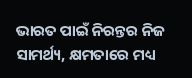ଭାରତ ପାଇଁ ନିରନ୍ତର ନିଜ ସାମର୍ଥ୍ୟ, କ୍ଷମତାରେ ମଧ୍ୟ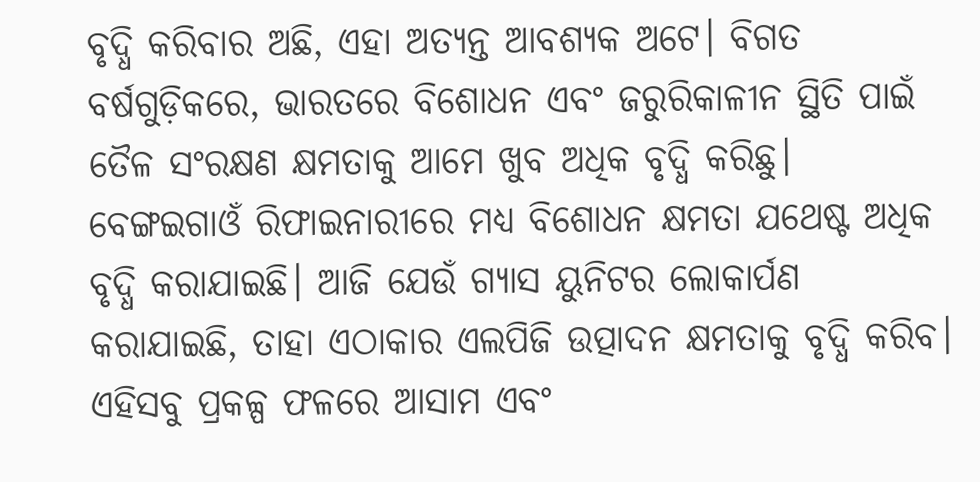ବୃଦ୍ଧି କରିବାର ଅଛି, ଏହା ଅତ୍ୟନ୍ତ ଆବଶ୍ୟକ ଅଟେ। ବିଗତ ବର୍ଷଗୁଡ଼ିକରେ, ଭାରତରେ ବିଶୋଧନ ଏବଂ ଜରୁରିକାଳୀନ ସ୍ଥିତି ପାଇଁ ତୈଳ ସଂରକ୍ଷଣ କ୍ଷମତାକୁ ଆମେ ଖୁବ ଅଧିକ ବୃଦ୍ଧି କରିଛୁ। ବେଙ୍ଗଇଗାଓଁ ରିଫାଇନାରୀରେ ମଧ୍ୟ ବିଶୋଧନ କ୍ଷମତା ଯଥେଷ୍ଟ ଅଧିକ ବୃଦ୍ଧି କରାଯାଇଛି। ଆଜି ଯେଉଁ ଗ୍ୟାସ ୟୁନିଟର ଲୋକାର୍ପଣ କରାଯାଇଛି, ତାହା ଏଠାକାର ଏଲପିଜି ଉତ୍ପାଦନ କ୍ଷମତାକୁ ବୃଦ୍ଧି କରିବ। ଏହିସବୁ ପ୍ରକଳ୍ପ ଫଳରେ ଆସାମ ଏବଂ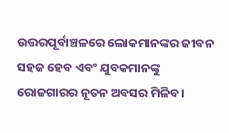ଉତ୍ତରପୂର୍ବାଞ୍ଚଳରେ ଲୋକମାନଙ୍କର ଜୀବନ ସହଜ ହେବ ଏବଂ ଯୁବକମାନଙ୍କୁ ରୋଜଗାରର ନୂତନ ଅବସର ମିଳିବ।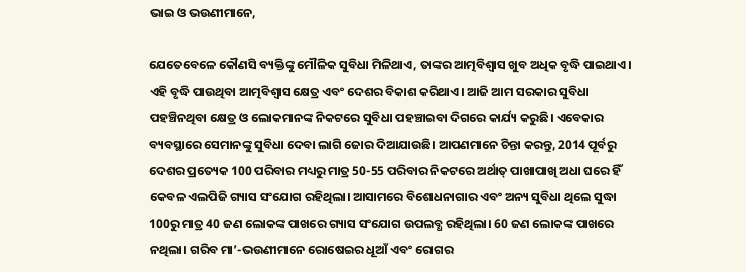ଭାଇ ଓ ଭଉଣୀମାନେ,

ଯେତେବେଳେ କୌଣସି ବ୍ୟକ୍ତିଙ୍କୁ ମୌଳିକ ସୁବିଧା ମିଳିଥାଏ, ତାଙ୍କର ଆତ୍ମବିଶ୍ବାସ ଖୁବ ଅଧିକ ବୃଦ୍ଧି ପାଇଥାଏ। ଏହି ବୃଦ୍ଧି ପାଉଥିବା ଆତ୍ମବିଶ୍ବାସ କ୍ଷେତ୍ର ଏବଂ ଦେଶର ବିକାଶ କରିଥାଏ। ଆଜି ଆମ ସରକାର ସୁବିଧା ପହଞ୍ଚିନଥିବା କ୍ଷେତ୍ର ଓ ଲୋକମାନଙ୍କ ନିକଟରେ ସୁବିଧା ପହଞ୍ଚାଇବା ଦିଗରେ କାର୍ଯ୍ୟ କରୁଛି। ଏବେକାର ବ୍ୟବସ୍ଥାରେ ସେମାନଙ୍କୁ ସୁବିଧା ଦେବା ଲାଗି ଜୋର ଦିଆଯାଉଛି। ଆପଣମାନେ ଚିନ୍ତା କରନ୍ତୁ, 2014 ପୂର୍ବରୁ ଦେଶର ପ୍ରତ୍ୟେକ 100 ପରିବାର ମଧ୍ୟରୁ ମାତ୍ର 50-55 ପରିବାର ନିକଟରେ ଅର୍ଥାତ୍ ପାଖାପାଖି ଅଧା ଘରେ ହିଁ କେବଳ ଏଲପିଜି ଗ୍ୟାସ ସଂଯୋଗ ରହିଥିଲା। ଆସାମରେ ବିଶୋଧନାଗାର ଏବଂ ଅନ୍ୟ ସୁବିଧା ଥିଲେ ସୁଦ୍ଧା 100ରୁ ମାତ୍ର 40 ଜଣ ଲୋକଙ୍କ ପାଖରେ ଗ୍ୟାସ ସଂଯୋଗ ଉପଲବ୍ଧ ରହିଥିଲା। 60 ଜଣ ଲୋକଙ୍କ ପାଖରେ ନଥିଲା। ଗରିବ ମା’-ଭଉଣୀମାନେ ରୋଷେଇର ଧୂଆଁ ଏବଂ ରୋଗର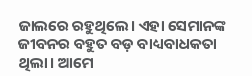ଜାଲରେ ରହୁଥିଲେ। ଏହା ସେମାନଙ୍କ ଜୀବନର ବହୁତ ବଡ଼ ବାଧ୍ୟବାଧକତା ଥିଲା। ଆମେ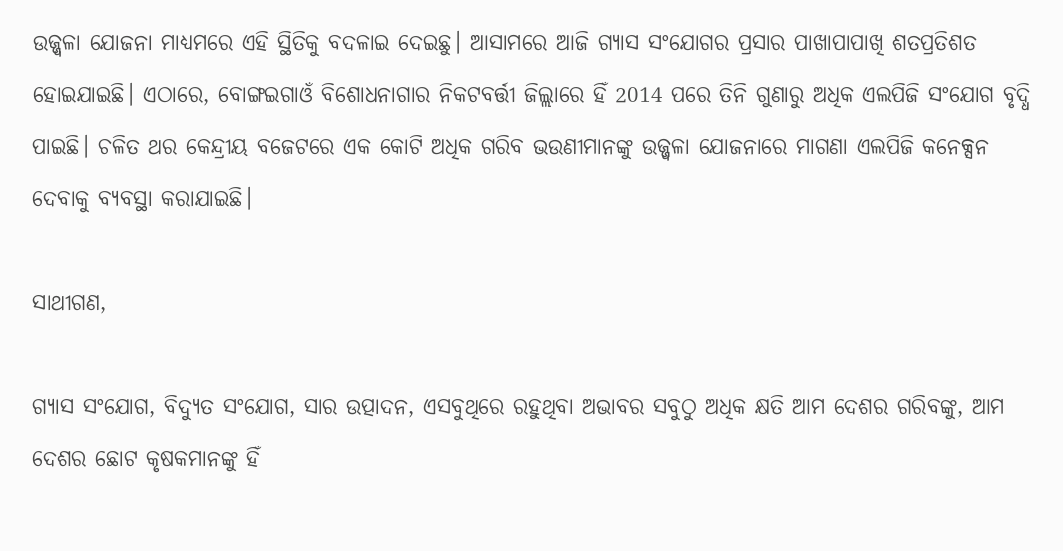ଉଜ୍ଜ୍ବଳା ଯୋଜନା ମାଧ୍ୟମରେ ଏହି ସ୍ଥିତିକୁ ବଦଳାଇ ଦେଇଛୁ। ଆସାମରେ ଆଜି ଗ୍ୟାସ ସଂଯୋଗର ପ୍ରସାର ପାଖାପାପାଖି ଶତପ୍ରତିଶତ ହୋଇଯାଇଛି। ଏଠାରେ, ବୋଙ୍ଗଇଗାଓଁ ବିଶୋଧନାଗାର ନିକଟବର୍ତ୍ତୀ ଜିଲ୍ଲାରେ ହିଁ 2014 ପରେ ତିନି ଗୁଣାରୁ ଅଧିକ ଏଲପିଜି ସଂଯୋଗ ବୃଦ୍ଧି ପାଇଛି। ଚଳିତ ଥର କେନ୍ଦ୍ରୀୟ ବଜେଟରେ ଏକ କୋଟି ଅଧିକ ଗରିବ ଭଉଣୀମାନଙ୍କୁ ଉଜ୍ଜ୍ବଳା ଯୋଜନାରେ ମାଗଣା ଏଲପିଜି କନେକ୍ସନ ଦେବାକୁ ବ୍ୟବସ୍ଥା କରାଯାଇଛି।

ସାଥୀଗଣ,

ଗ୍ୟାସ ସଂଯୋଗ, ବିଦ୍ୟୁତ ସଂଯୋଗ, ସାର ଉତ୍ପାଦନ, ଏସବୁଥିରେ ରହୁଥିବା ଅଭାବର ସବୁଠୁ ଅଧିକ କ୍ଷତି ଆମ ଦେଶର ଗରିବଙ୍କୁ, ଆମ ଦେଶର ଛୋଟ କୃଷକମାନଙ୍କୁ ହିଁ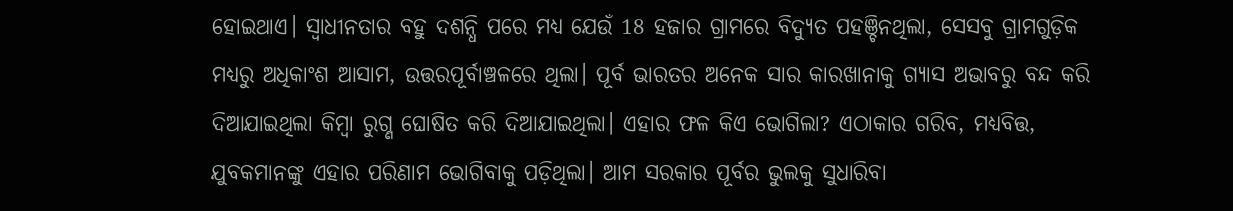ହୋଇଥାଏ। ସ୍ବାଧୀନତାର ବହୁ ଦଶନ୍ଧି ପରେ ମଧ୍ୟ ଯେଉଁ 18 ହଜାର ଗ୍ରାମରେ ବିଦ୍ୟୁତ ପହଞ୍ଚିନଥିଲା, ସେସବୁ ଗ୍ରାମଗୁଡ଼ିକ ମଧ୍ୟରୁ ଅଧିକାଂଶ ଆସାମ, ଉତ୍ତରପୂର୍ବାଞ୍ଚଳରେ ଥିଲା। ପୂର୍ବ ଭାରତର ଅନେକ ସାର କାରଖାନାକୁ ଗ୍ୟାସ ଅଭାବରୁ ବନ୍ଦ କରି ଦିଆଯାଇଥିଲା କିମ୍ବା ରୁଗ୍ଣ ଘୋଷିତ କରି ଦିଆଯାଇଥିଲା। ଏହାର ଫଳ କିଏ ଭୋଗିଲା? ଏଠାକାର ଗରିବ, ମଧ୍ୟବିତ୍ତ, ଯୁବକମାନଙ୍କୁ ଏହାର ପରିଣାମ ଭୋଗିବାକୁ ପଡ଼ିଥିଲା। ଆମ ସରକାର ପୂର୍ବର ଭୁଲକୁ ସୁଧାରିବା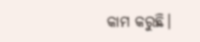କାମ କରୁଛି।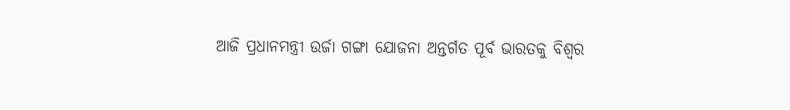ଆଜି ପ୍ରଧାନମନ୍ତ୍ରୀ ଉର୍ଜା ଗଙ୍ଗା ଯୋଜନା ଅନ୍ତର୍ଗତ ପୂର୍ବ ଭାରତକୁ ବିଶ୍ବର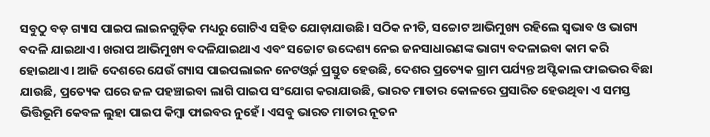ସବୁଠୁ ବଡ଼ ଗ୍ୟାସ ପାଇପ ଲାଇନଗୁଡ଼ିକ ମଧ୍ୟରୁ ଗୋଟିଏ ସହିତ ଯୋଡ଼ାଯାଉଛି। ସଠିକ ନୀତି, ସଚ୍ଚୋଟ ଆଭିମୁଖ୍ୟ ରହିଲେ ସ୍ବଭାବ ଓ ଭାଗ୍ୟ ବଦଳି ଯାଇଥାଏ। ଖରାପ ଆଭିମୁଖ୍ୟ ବଦଳିଯାଇଥାଏ ଏବଂ ସଚ୍ଚୋଟ ଉଦ୍ଦେଶ୍ୟ ନେଇ ଜନସାଧାରଣଙ୍କ ଭାଗ୍ୟ ବଦଳାଇବା କାମ କରି ହୋଇଥାଏ। ଆଜି ଦେଶରେ ଯେଉଁ ଗ୍ୟାସ ପାଇପଲାଇନ ନେଟଓ୍ବର୍କ ପ୍ରସ୍ତୁତ ହେଉଛି, ଦେଶର ପ୍ରତ୍ୟେକ ଗ୍ରାମ ପର୍ଯ୍ୟନ୍ତ ଅପ୍ଟିକାଲ ଫାଇଭର ବିଛା ଯାଉଛି, ପ୍ରତ୍ୟେକ ଘରେ ଜଳ ପହଞ୍ଚାଇବା ଲାଗି ପାଇପ ସଂଯୋଗ କରାଯାଉଛି, ଭାରତ ମାତାର କୋଳରେ ପ୍ରସାରିତ ହେଉଥିବା ଏ ସମସ୍ତ ଭିତ୍ତିଭୂମି କେବଳ ଲୁହା ପାଇପ କିମ୍ବା ଫାଇବର ନୁହେଁ। ଏସବୁ ଭାରତ ମାତାର ନୂତନ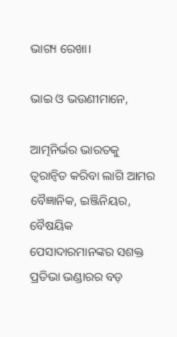ଭାଗ୍ୟ ରେଖା।

ଭାଇ ଓ ଭଉଣୀମାନେ,

ଆତ୍ମନିର୍ଭର ଭାରତକୁ ତ୍ବରାନ୍ବିତ କରିବା ଲାଗି ଆମର ବୈଜ୍ଞାନିକ, ଇଞ୍ଜିନିୟର, ବୈଷୟିକ ପେସାଦାରମାନଙ୍କର ସଶକ୍ତ ପ୍ରତିଭା ଭଣ୍ଡାରର ବଡ଼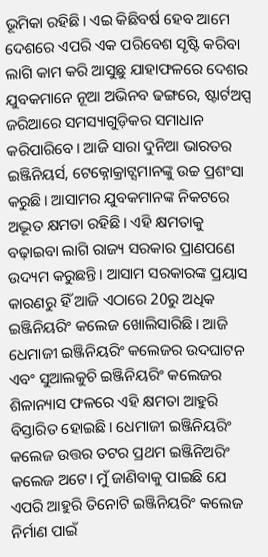ଭୂମିକା ରହିଛି। ଏଇ କିଛିବର୍ଷ ହେବ ଆମେ ଦେଶରେ ଏପରି ଏକ ପରିବେଶ ସୃଷ୍ଟି କରିବା ଲାଗି କାମ କରି ଆସୁଛୁ ଯାହାଫଳରେ ଦେଶର ଯୁବକମାନେ ନୂଆ ଅଭିନବ ଢଙ୍ଗରେ, ଷ୍ଟାର୍ଟଅପ୍ସ ଜରିଆରେ ସମସ୍ୟାଗୁଡ଼ିକର ସମାଧାନ କରିପାରିବେ। ଆଜି ସାରା ଦୁନିଆ ଭାରତର ଇଞ୍ଜିନିୟର୍ସ, ଟେକ୍ନୋକ୍ରାଟ୍ସମାନଙ୍କୁ ଉଚ୍ଚ ପ୍ରଶଂସା କରୁଛି। ଆସାମର ଯୁବକମାନଙ୍କ ନିକଟରେ ଅଦ୍ଭୂତ କ୍ଷମତା ରହିଛି। ଏହି କ୍ଷମତାକୁ ବଢ଼ାଇବା ଲାଗି ରାଜ୍ୟ ସରକାର ପ୍ରାଣପଣେ ଉଦ୍ୟମ କରୁଛନ୍ତି। ଆସାମ ସରକାରଙ୍କ ପ୍ରୟାସ କାରଣରୁ ହିଁ ଆଜି ଏଠାରେ 20ରୁ ଅଧିକ ଇଞ୍ଜିନିୟରିଂ କଲେଜ ଖୋଲିସାରିଛି। ଆଜି ଧେମାଜୀ ଇଞ୍ଜିନିୟରିଂ କଲେଜର ଉଦଘାଟନ ଏବଂ ସୁଆଲକୁଚି ଇଞ୍ଜିନିୟରିଂ କଲେଜର ଶିଳାନ୍ୟାସ ଫଳରେ ଏହି କ୍ଷମତା ଆହୁରି ବିସ୍ତାରିତ ହୋଇଛି। ଧେମାଜୀ ଇଞ୍ଜିନିୟରିଂ କଲେଜ ଉତ୍ତର ତଟର ପ୍ରଥମ ଇଞ୍ଜିନିଅରିଂ କଲେଜ ଅଟେ। ମୁଁ ଜାଣିବାକୁ ପାଇଛି ଯେ ଏପରି ଆହୁରି ତିନୋଟି ଇଞ୍ଜିନିୟରିଂ କଲେଜ ନିର୍ମାଣ ପାଇଁ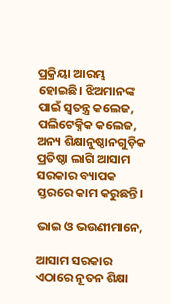ପ୍ରକ୍ରିୟା ଆରମ୍ଭ ହୋଇଛି। ଝିଅମାନଙ୍କ ପାଇଁ ସ୍ବତନ୍ତ୍ର କଲେଜ, ପଲିଟେକ୍ନିକ କଲେଜ, ଅନ୍ୟ ଶିକ୍ଷାନୁଷ୍ଠାନଗୁଡ଼ିକ ପ୍ରତିଷ୍ଠା ଲାଗି ଆସାମ ସରକାର ବ୍ୟାପକ ସ୍ତରରେ କାମ କରୁଛନ୍ତି।

ଭାଇ ଓ ଭଉଣୀମାନେ,

ଆସାମ ସରକାର ଏଠାରେ ନୂତନ ଶିକ୍ଷା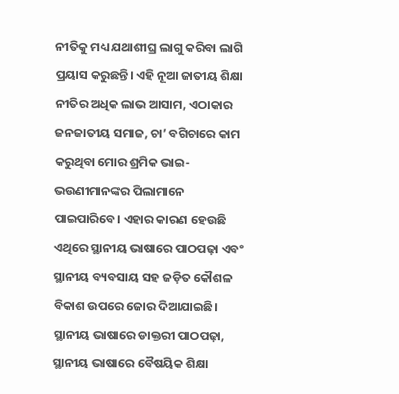ନୀତିକୁ ମଧ୍ୟ ଯଥାଶୀଘ୍ର ଲାଗୁ କରିବା ଲାଗି ପ୍ରୟାସ କରୁଛନ୍ତି। ଏହି ନୂଆ ଜାତୀୟ ଶିକ୍ଷା ନୀତିର ଅଧିକ ଲାଭ ଆସାମ, ଏଠାକାର ଜନଜାତୀୟ ସମାଜ, ଚା’ ବଗିଚାରେ କାମ କରୁଥିବା ମୋର ଶ୍ରମିକ ଭାଇ-ଭଉଣୀମାନଙ୍କର ପିଲାମାନେ ପାଇପାରିବେ। ଏହାର କାରଣ ହେଉଛି ଏଥିରେ ସ୍ଥାନୀୟ ଭାଷାରେ ପାଠପଢ଼ା ଏବଂ ସ୍ଥାନୀୟ ବ୍ୟବସାୟ ସହ ଜଡ଼ିତ କୌଶଳ ବିକାଶ ଉପରେ ଜୋର ଦିଆଯାଇଛି। ସ୍ଥାନୀୟ ଭାଷାରେ ଡାକ୍ତରୀ ପାଠପଢ଼ା, ସ୍ଥାନୀୟ ଭାଷାରେ ବୈଷୟିକ ଶିକ୍ଷା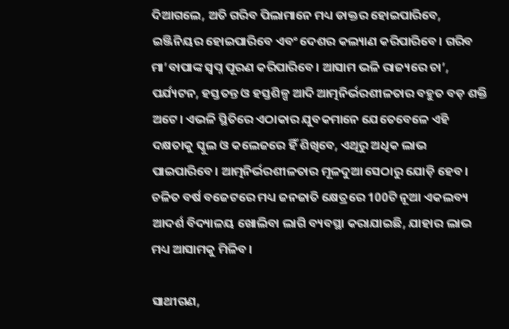ଦିଆଗଲେ, ଅତି ଗରିବ ପିଲାମାନେ ମଧ୍ୟ ଡାକ୍ତର ହୋଇପାରିବେ, ଇଞ୍ଜିନିୟର ହୋଇପାରିବେ ଏବଂ ଦେଶର କଲ୍ୟାଣ କରିପାରିବେ। ଗରିବ ମା’ବାପାଙ୍କ ସ୍ବପ୍ନ ପୂରଣ କରିପାରିବେ। ଆସାମ ଭଳି ରାଜ୍ୟରେ ଚା’, ପର୍ଯ୍ୟଟନ, ହସ୍ତତନ୍ତ ଓ ହସ୍ତଶିଳ୍ପ ଆଦି ଆତ୍ମନିର୍ଭରଶୀଳତାର ବହୁତ ବଡ଼ ଶକ୍ତି ଅଟେ। ଏଭଳି ସ୍ଥିତିରେ ଏଠାକାର ଯୁବକମାନେ ଯେତେବେଳେ ଏହି ଦକ୍ଷତାକୁ ସ୍କୁଲ ଓ କଲେଜରେ ହିଁ ଶିଖିବେ, ଏଥିରୁ ଅଧିକ ଲାଭ ପାଇପାରିବେ। ଆତ୍ମନିର୍ଭରଶୀଳତାର ମୂଳଦୁଆ ସେଠାରୁ ଯୋଡ଼ି ହେବ। ଚଳିତ ବର୍ଷ ବଜେଟରେ ମଧ୍ୟ ଜନଜାତି କ୍ଷେତ୍ରରେ 100ଟି ନୂଆ ଏକଲବ୍ୟ ଆଦର୍ଶ ବିଦ୍ୟାଳୟ ଖୋଲିବା ଲାଗି ବ୍ୟବସ୍ଥା କରାଯାଇଛି, ଯାହାର ଲାଭ ମଧ୍ୟ ଆସାମକୁ ମିଳିବ।

ସାଥୀଗଣ,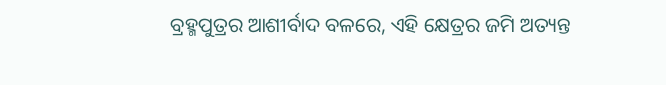ବ୍ରହ୍ମପୁତ୍ରର ଆଶୀର୍ବାଦ ବଳରେ, ଏହି କ୍ଷେତ୍ରର ଜମି ଅତ୍ୟନ୍ତ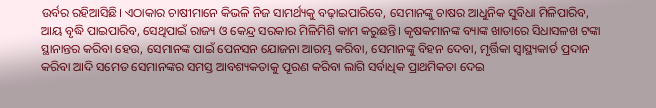ଉର୍ବର ରହିଆସିଛି। ଏଠାକାର ଚାଷୀମାନେ କିଭଳି ନିଜ ସାମର୍ଥ୍ୟକୁ ବଢ଼ାଇପାରିବେ, ସେମାନଙ୍କୁ ଚାଷର ଆଧୁନିକ ସୁବିଧା ମିଳିପାରିବ, ଆୟ ବୃଦ୍ଧି ପାଇପାରିବ, ସେଥିପାଇଁ ରାଜ୍ୟ ଓ କେନ୍ଦ୍ର ସରକାର ମିଳିମିଶି କାମ କରୁଛନ୍ତି। କୃଷକମାନଙ୍କ ବ୍ୟାଙ୍କ ଖାତାରେ ସିଧାସଳଖ ଟଙ୍କା ସ୍ଥାନାନ୍ତର କରିବା ହେଉ, ସେମାନଙ୍କ ପାଇଁ ପେନସନ ଯୋଜନା ଆରମ୍ଭ କରିବା, ସେମାନଙ୍କୁ ବିହନ ଦେବା, ମୃର୍ତ୍ତିକା ସ୍ବାସ୍ଥ୍ୟକାର୍ଡ ପ୍ରଦାନ କରିବା ଆଦି ସମେତ ସେମାନଙ୍କର ସମସ୍ତ ଆବଶ୍ୟକତାକୁ ପୂରଣ କରିବା ଲାଗି ସର୍ବାଧିକ ପ୍ରାଥମିକତା ଦେଇ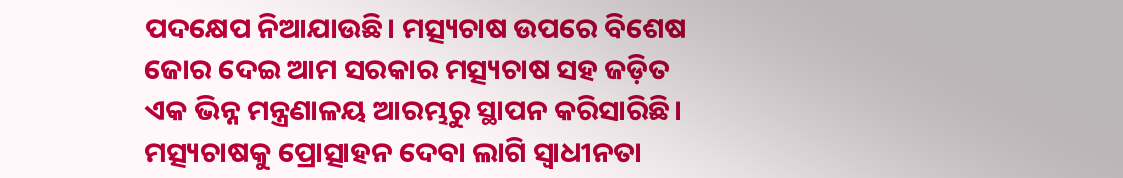ପଦକ୍ଷେପ ନିଆଯାଉଛି। ମତ୍ସ୍ୟଚାଷ ଉପରେ ବିଶେଷ ଜୋର ଦେଇ ଆମ ସରକାର ମତ୍ସ୍ୟଚାଷ ସହ ଜଡ଼ିତ ଏକ ଭିନ୍ନ ମନ୍ତ୍ରଣାଳୟ ଆରମ୍ଭରୁ ସ୍ଥାପନ କରିସାରିଛି। ମତ୍ସ୍ୟଚାଷକୁ ପ୍ରୋତ୍ସାହନ ଦେବା ଲାଗି ସ୍ବାଧୀନତା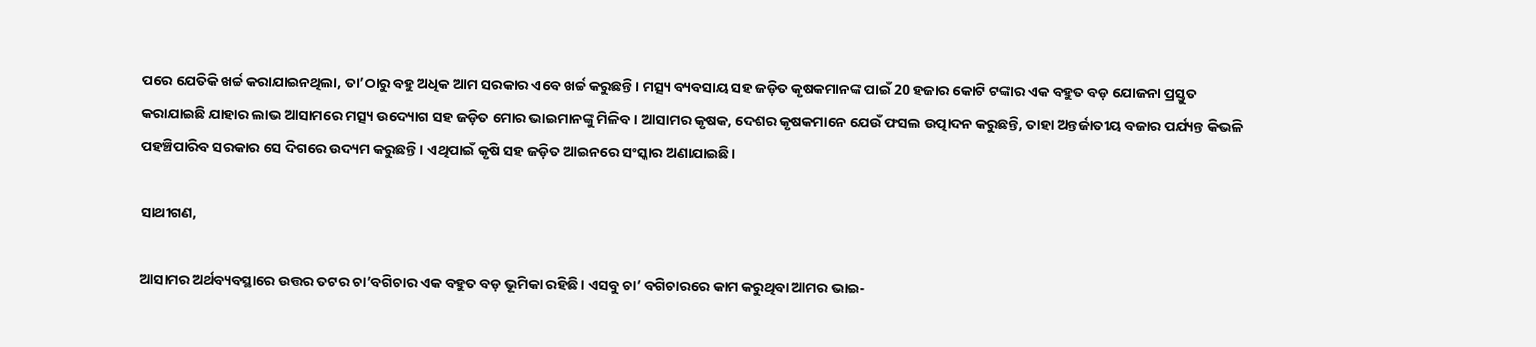ପରେ ଯେତିକି ଖର୍ଚ୍ଚ କରାଯାଇନଥିଲା, ତା’ଠାରୁ ବହୁ ଅଧିକ ଆମ ସରକାର ଏବେ ଖର୍ଚ୍ଚ କରୁଛନ୍ତି। ମତ୍ସ୍ୟ ବ୍ୟବସାୟ ସହ ଜଡ଼ିତ କୃଷକମାନଙ୍କ ପାଇଁ 20 ହଜାର କୋଟି ଟଙ୍କାର ଏକ ବହୁତ ବଡ଼ ଯୋଜନା ପ୍ରସ୍ତୁତ କରାଯାଇଛି ଯାହାର ଲାଭ ଆସାମରେ ମତ୍ସ୍ୟ ଉଦ୍ୟୋଗ ସହ ଜଡ଼ିତ ମୋର ଭାଇମାନଙ୍କୁ ମିଳିବ। ଆସାମର କୃଷକ, ଦେଶର କୃଷକମାନେ ଯେଉଁ ଫସଲ ଉତ୍ପାଦନ କରୁଛନ୍ତି, ତାହା ଅନ୍ତର୍ଜାତୀୟ ବଜାର ପର୍ଯ୍ୟନ୍ତ କିଭଳି ପହଞ୍ଚିପାରିବ ସରକାର ସେ ଦିଗରେ ଉଦ୍ୟମ କରୁଛନ୍ତି। ଏଥିପାଇଁ କୃଷି ସହ ଜଡ଼ିତ ଆଇନରେ ସଂସ୍କାର ଅଣାଯାଇଛି।

ସାଥୀଗଣ,

ଆସାମର ଅର୍ଥବ୍ୟବସ୍ଥାରେ ଉତ୍ତର ତଟର ଚା’ବଗିଚାର ଏକ ବହୁତ ବଡ଼ ଭୂମିକା ରହିଛି। ଏସବୁ ଚା’ ବଗିଚାରରେ କାମ କରୁଥିବା ଆମର ଭାଇ-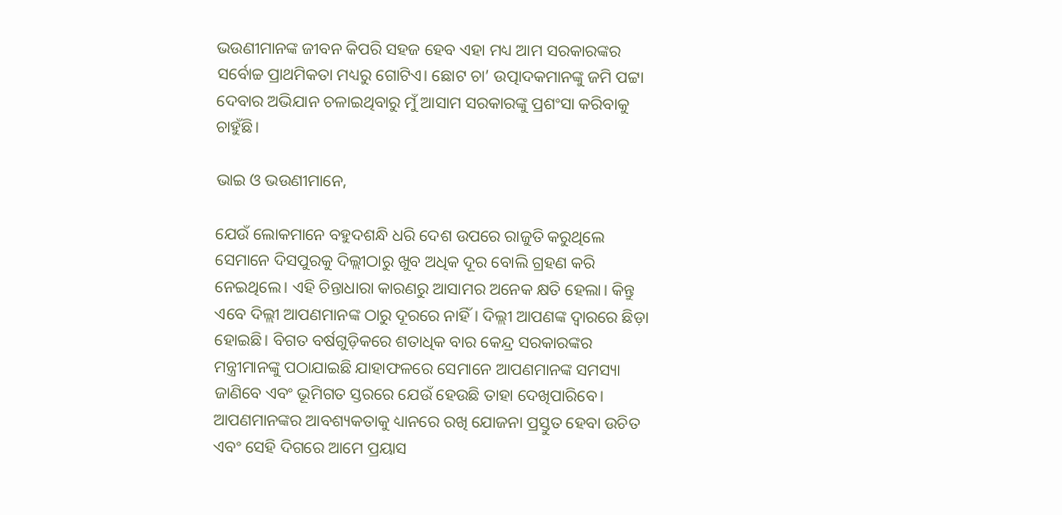ଭଉଣୀମାନଙ୍କ ଜୀବନ କିପରି ସହଜ ହେବ ଏହା ମଧ୍ୟ ଆମ ସରକାରଙ୍କର ସର୍ବୋଚ୍ଚ ପ୍ରାଥମିକତା ମଧ୍ୟରୁ ଗୋଟିଏ। ଛୋଟ ଚା’ ଉତ୍ପାଦକମାନଙ୍କୁ ଜମି ପଟ୍ଟା ଦେବାର ଅଭିଯାନ ଚଳାଇଥିବାରୁ ମୁଁ ଆସାମ ସରକାରଙ୍କୁ ପ୍ରଶଂସା କରିବାକୁ ଚାହୁଁଛି।

ଭାଇ ଓ ଭଉଣୀମାନେ,

ଯେଉଁ ଲୋକମାନେ ବହୁଦଶନ୍ଧି ଧରି ଦେଶ ଉପରେ ରାଜୁତି କରୁଥିଲେ ସେମାନେ ଦିସପୁରକୁ ଦିଲ୍ଲୀଠାରୁ ଖୁବ ଅଧିକ ଦୂର ବୋଲି ଗ୍ରହଣ କରି ନେଇଥିଲେ। ଏହି ଚିନ୍ତାଧାରା କାରଣରୁ ଆସାମର ଅନେକ କ୍ଷତି ହେଲା। କିନ୍ତୁ ଏବେ ଦିଲ୍ଲୀ ଆପଣମାନଙ୍କ ଠାରୁ ଦୂରରେ ନାହିଁ। ଦିଲ୍ଲୀ ଆପଣଙ୍କ ଦ୍ବାରରେ ଛିଡ଼ା ହୋଇଛି। ବିଗତ ବର୍ଷଗୁଡ଼ିକରେ ଶତାଧିକ ବାର କେନ୍ଦ୍ର ସରକାରଙ୍କର ମନ୍ତ୍ରୀମାନଙ୍କୁ ପଠାଯାଇଛି ଯାହାଫଳରେ ସେମାନେ ଆପଣମାନଙ୍କ ସମସ୍ୟା ଜାଣିବେ ଏବଂ ଭୂମିଗତ ସ୍ତରରେ ଯେଉଁ ହେଉଛି ତାହା ଦେଖିପାରିବେ। ଆପଣମାନଙ୍କର ଆବଶ୍ୟକତାକୁ ଧ୍ୟାନରେ ରଖି ଯୋଜନା ପ୍ରସ୍ତୁତ ହେବା ଉଚିତ ଏବଂ ସେହି ଦିଗରେ ଆମେ ପ୍ରୟାସ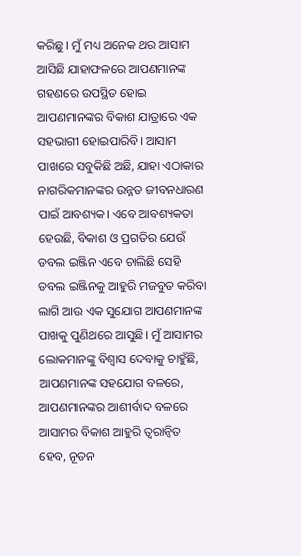କରିଛୁ। ମୁଁ ମଧ୍ୟ ଅନେକ ଥର ଆସାମ ଆସିଛି ଯାହାଫଳରେ ଆପଣମାନଙ୍କ ଗହଣରେ ଉପସ୍ଥିତ ହୋଇ ଆପଣମାନଙ୍କର ବିକାଶ ଯାତ୍ରାରେ ଏକ ସହଭାଗୀ ହୋଇପାରିବି। ଆସାମ ପାଖରେ ସବୁକିଛି ଅଛି, ଯାହା ଏଠାକାର ନାଗରିକମାନଙ୍କର ଉନ୍ନତ ଜୀବନଧାରଣ ପାଇଁ ଆବଶ୍ୟକ। ଏବେ ଆବଶ୍ୟକତା ହେଉଛି, ବିକାଶ ଓ ପ୍ରଗତିର ଯେଉଁ ଡବଲ ଇଞ୍ଜିନ ଏବେ ଚାଲିଛି ସେହି ଡବଲ ଇଞ୍ଜିନକୁ ଆହୁରି ମଜବୁତ କରିବା ଲାଗି ଆଉ ଏକ ସୁଯୋଗ ଆପଣମାନଙ୍କ ପାଖକୁ ପୁଣିଥରେ ଆସୁଛି। ମୁଁ ଆସାମର ଲୋକମାନଙ୍କୁ ବିଶ୍ବାସ ଦେବାକୁ ଚାହୁଁଛି, ଆପଣମାନଙ୍କ ସହଯୋଗ ବଳରେ, ଆପଣମାନଙ୍କର ଆଶୀର୍ବାଦ ବଳରେ ଆସାମର ବିକାଶ ଆହୁରି ତ୍ବରାନ୍ବିତ ହେବ, ନୂତନ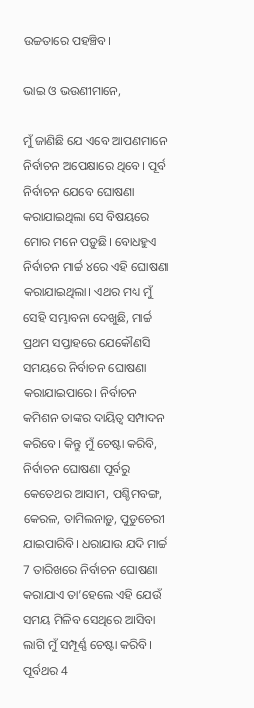ଉଚ୍ଚତାରେ ପହଞ୍ଚିବ।

ଭାଇ ଓ ଭଉଣୀମାନେ,

ମୁଁ ଜାଣିଛି ଯେ ଏବେ ଆପଣମାନେ ନିର୍ବାଚନ ଅପେକ୍ଷାରେ ଥିବେ। ପୂର୍ବ ନିର୍ବାଚନ ଯେବେ ଘୋଷଣା କରାଯାଇଥିଲା ସେ ବିଷୟରେ ମୋର ମନେ ପଡ଼ୁଛି। ବୋଧହୁଏ ନିର୍ବାଚନ ମାର୍ଚ୍ଚ ୪ରେ ଏହି ଘୋଷଣା କରାଯାଇଥିଲା। ଏଥର ମଧ୍ୟ ମୁଁ ସେହି ସମ୍ଭାବନା ଦେଖୁଛି, ମାର୍ଚ୍ଚ ପ୍ରଥମ ସପ୍ତାହରେ ଯେକୌଣସି ସମୟରେ ନିର୍ବାଚନ ଘୋଷଣା କରାଯାଇପାରେ। ନିର୍ବାଚନ କମିଶନ ତାଙ୍କର ଦାୟିତ୍ବ ସମ୍ପାଦନ କରିବେ। କିନ୍ତୁ ମୁଁ ଚେଷ୍ଟା କରିବି, ନିର୍ବାଚନ ଘୋଷଣା ପୂର୍ବରୁ କେତେଥର ଆସାମ, ପଶ୍ଚିମବଙ୍ଗ, କେରଳ, ତାମିଲନାଡ଼ୁ, ପୁଡୁଚେରୀ ଯାଇପାରିବି। ଧରାଯାଉ ଯଦି ମାର୍ଚ୍ଚ 7 ତାରିଖରେ ନିର୍ବାଚନ ଘୋଷଣା କରାଯାଏ ତା’ହେଲେ ଏହି ଯେଉଁ ସମୟ ମିଳିବ ସେଥିରେ ଆସିବା ଲାଗି ମୁଁ ସମ୍ପୂର୍ଣ୍ଣ ଚେଷ୍ଟା କରିବି। ପୂର୍ବଥର 4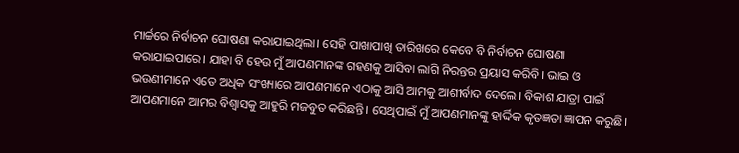ମାର୍ଚ୍ଚରେ ନିର୍ବାଚନ ଘୋଷଣା କରାଯାଇଥିଲା। ସେହି ପାଖାପାଖି ତାରିଖରେ କେବେ ବି ନିର୍ବାଚନ ଘୋଷଣା କରାଯାଇପାରେ। ଯାହା ବି ହେଉ ମୁଁ ଆପଣମାନଙ୍କ ଗହଣକୁ ଆସିବା ଲାଗି ନିରନ୍ତର ପ୍ରୟାସ କରିବି। ଭାଇ ଓ ଭଉଣୀମାନେ ଏତେ ଅଧିକ ସଂଖ୍ୟାରେ ଆପଣମାନେ ଏଠାକୁ ଆସି ଆମକୁ ଆଶୀର୍ବାଦ ଦେଲେ। ବିକାଶ ଯାତ୍ରା ପାଇଁ ଆପଣମାନେ ଆମର ବିଶ୍ବାସକୁ ଆହୁରି ମଜବୁତ କରିଛନ୍ତି। ସେଥିପାଇଁ ମୁଁ ଆପଣମାନଙ୍କୁ ହାର୍ଦ୍ଦିକ କୃତଜ୍ଞତା ଜ୍ଞାପନ କରୁଛି।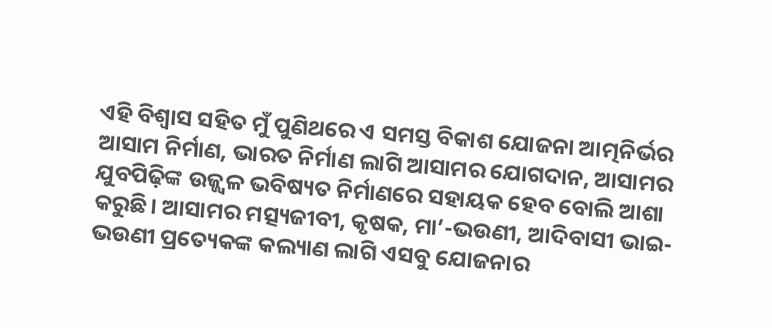ଏହି ବିଶ୍ବାସ ସହିତ ମୁଁ ପୁଣିଥରେ ଏ ସମସ୍ତ ବିକାଶ ଯୋଜନା ଆତ୍ମନିର୍ଭର ଆସାମ ନିର୍ମାଣ, ଭାରତ ନିର୍ମାଣ ଲାଗି ଆସାମର ଯୋଗଦାନ, ଆସାମର ଯୁବପିଢ଼ିଙ୍କ ଉଜ୍ଜ୍ବଳ ଭବିଷ୍ୟତ ନିର୍ମାଣରେ ସହାୟକ ହେବ ବୋଲି ଆଶା କରୁଛି। ଆସାମର ମତ୍ସ୍ୟଜୀବୀ, କୃଷକ, ମା’-ଭଉଣୀ, ଆଦିବାସୀ ଭାଇ-ଭଉଣୀ ପ୍ରତ୍ୟେକଙ୍କ କଲ୍ୟାଣ ଲାଗି ଏସବୁ ଯୋଜନାର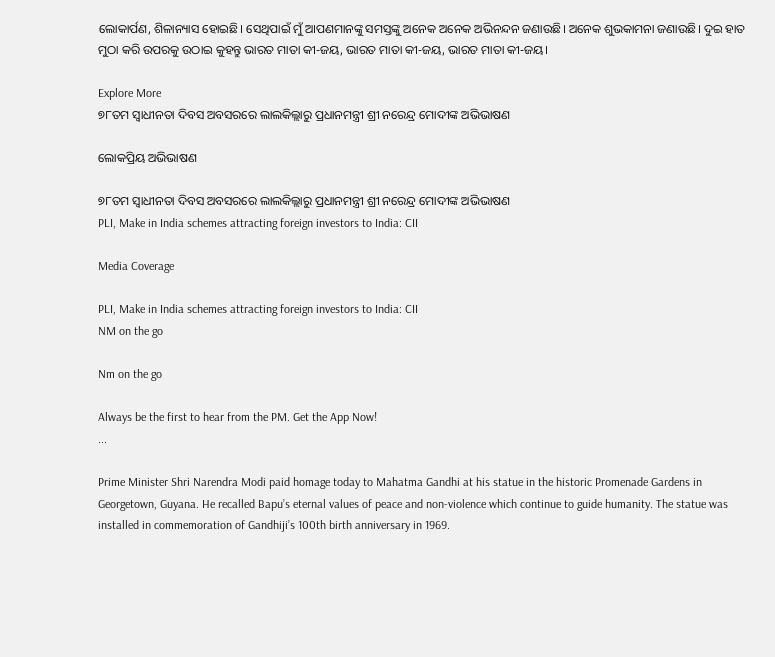ଲୋକାର୍ପଣ, ଶିଳାନ୍ୟାସ ହୋଇଛି। ସେଥିପାଇଁ ମୁଁ ଆପଣମାନଙ୍କୁ ସମସ୍ତଙ୍କୁ ଅନେକ ଅନେକ ଅଭିନନ୍ଦନ ଜଣାଉଛି। ଅନେକ ଶୁଭକାମନା ଜଣାଉଛି। ଦୁଇ ହାତ ମୁଠା କରି ଉପରକୁ ଉଠାଇ କୁହନ୍ତୁ ଭାରତ ମାତା କୀ-ଜୟ, ଭାରତ ମାତା କୀ-ଜୟ, ଭାରତ ମାତା କୀ-ଜୟ।

Explore More
୭୮ତମ ସ୍ୱାଧୀନତା ଦିବସ ଅବସରରେ ଲାଲକିଲ୍ଲାରୁ ପ୍ରଧାନମନ୍ତ୍ରୀ ଶ୍ରୀ ନରେନ୍ଦ୍ର ମୋଦୀଙ୍କ ଅଭିଭାଷଣ

ଲୋକପ୍ରିୟ ଅଭିଭାଷଣ

୭୮ତମ ସ୍ୱାଧୀନତା ଦିବସ ଅବସରରେ ଲାଲକିଲ୍ଲାରୁ ପ୍ରଧାନମନ୍ତ୍ରୀ ଶ୍ରୀ ନରେନ୍ଦ୍ର ମୋଦୀଙ୍କ ଅଭିଭାଷଣ
PLI, Make in India schemes attracting foreign investors to India: CII

Media Coverage

PLI, Make in India schemes attracting foreign investors to India: CII
NM on the go

Nm on the go

Always be the first to hear from the PM. Get the App Now!
...

Prime Minister Shri Narendra Modi paid homage today to Mahatma Gandhi at his statue in the historic Promenade Gardens in Georgetown, Guyana. He recalled Bapu’s eternal values of peace and non-violence which continue to guide humanity. The statue was installed in commemoration of Gandhiji’s 100th birth anniversary in 1969.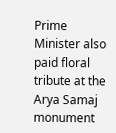Prime Minister also paid floral tribute at the Arya Samaj monument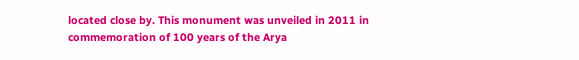located close by. This monument was unveiled in 2011 in commemoration of 100 years of the Arya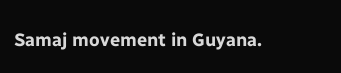Samaj movement in Guyana.